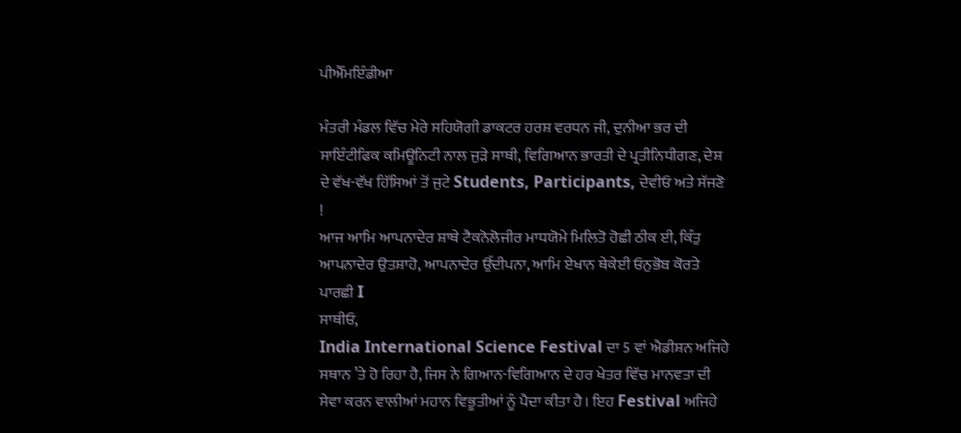ਪੀਐੱਮਇੰਡੀਆ

ਮੰਤਰੀ ਮੰਡਲ ਵਿੱਚ ਮੇਰੇ ਸਹਿਯੋਗੀ ਡਾਕਟਰ ਹਰਸ਼ ਵਰਧਨ ਜੀ, ਦੁਨੀਆ ਭਰ ਦੀ ਸਾਇੰਟੀਫਿਕ ਕਮਿਊਨਿਟੀ ਨਾਲ ਜੁੜੇ ਸਾਥੀ, ਵਿਗਿਆਨ ਭਾਰਤੀ ਦੇ ਪ੍ਰਤੀਨਿਧੀਗਣ, ਦੇਸ਼ ਦੇ ਵੱਖ-ਵੱਖ ਹਿੱਸਿਆਂ ਤੋਂ ਜੁਟੇ Students, Participants, ਦੇਵੀਓ ਅਤੇ ਸੱਜਣੋ !
ਆਜ ਆਮਿ ਆਪਨਾਦੇਰ ਸ਼ਾਥੇ ਟੈਕਨੋਲੋਜੀਰ ਮਾਧਯੋਮੇ ਮਿਲਿਤੋ ਹੋਛੀ ਠੀਕ ਈ, ਕਿੰਤੁ ਆਪਨਾਦੇਰ ਉਤਸ਼ਾਹੋ, ਆਪਨਾਦੇਰ ਉੱਦੀਪਨਾ, ਆਮਿ ਏਖਾਨ ਥੇਕੇਈ ਓਨੁਭੋਬ ਕੋਰਤੇ ਪਾਰਛੀ I
ਸਾਥੀਓ,
India International Science Festival ਦਾ 5 ਵਾਂ ਐਡੀਸ਼ਨ ਅਜਿਹੇ ਸਥਾਨ ’ਤੇ ਹੋ ਰਿਹਾ ਹੈ, ਜਿਸ ਨੇ ਗਿਆਨ-ਵਿਗਿਆਨ ਦੇ ਹਰ ਖੇਤਰ ਵਿੱਚ ਮਾਨਵਤਾ ਦੀ ਸੇਵਾ ਕਰਨ ਵਾਲੀਆਂ ਮਹਾਨ ਵਿਭੂਤੀਆਂ ਨੂੰ ਪੈਦਾ ਕੀਤਾ ਹੈ। ਇਹ Festival ਅਜਿਹੇ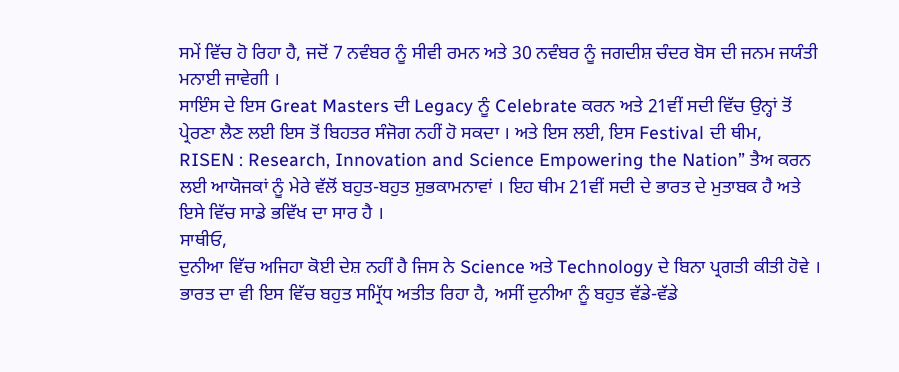ਸਮੇਂ ਵਿੱਚ ਹੋ ਰਿਹਾ ਹੈ, ਜਦੋਂ 7 ਨਵੰਬਰ ਨੂੰ ਸੀਵੀ ਰਮਨ ਅਤੇ 30 ਨਵੰਬਰ ਨੂੰ ਜਗਦੀਸ਼ ਚੰਦਰ ਬੋਸ ਦੀ ਜਨਮ ਜਯੰਤੀ ਮਨਾਈ ਜਾਵੇਗੀ ।
ਸਾਇੰਸ ਦੇ ਇਸ Great Masters ਦੀ Legacy ਨੂੰ Celebrate ਕਰਨ ਅਤੇ 21ਵੀਂ ਸਦੀ ਵਿੱਚ ਉਨ੍ਹਾਂ ਤੋਂ ਪ੍ਰੇਰਣਾ ਲੈਣ ਲਈ ਇਸ ਤੋਂ ਬਿਹਤਰ ਸੰਜੋਗ ਨਹੀਂ ਹੋ ਸਕਦਾ । ਅਤੇ ਇਸ ਲਈ, ਇਸ Festival ਦੀ ਥੀਮ, RISEN : Research, Innovation and Science Empowering the Nation” ਤੈਅ ਕਰਨ ਲਈ ਆਯੋਜਕਾਂ ਨੂੰ ਮੇਰੇ ਵੱਲੋਂ ਬਹੁਤ-ਬਹੁਤ ਸ਼ੁਭਕਾਮਨਾਵਾਂ । ਇਹ ਥੀਮ 21ਵੀਂ ਸਦੀ ਦੇ ਭਾਰਤ ਦੇ ਮੁਤਾਬਕ ਹੈ ਅਤੇ ਇਸੇ ਵਿੱਚ ਸਾਡੇ ਭਵਿੱਖ ਦਾ ਸਾਰ ਹੈ ।
ਸਾਥੀਓ,
ਦੁਨੀਆ ਵਿੱਚ ਅਜਿਹਾ ਕੋਈ ਦੇਸ਼ ਨਹੀਂ ਹੈ ਜਿਸ ਨੇ Science ਅਤੇ Technology ਦੇ ਬਿਨਾ ਪ੍ਰਗਤੀ ਕੀਤੀ ਹੋਵੇ । ਭਾਰਤ ਦਾ ਵੀ ਇਸ ਵਿੱਚ ਬਹੁਤ ਸਮ੍ਰਿੱਧ ਅਤੀਤ ਰਿਹਾ ਹੈ, ਅਸੀਂ ਦੁਨੀਆ ਨੂੰ ਬਹੁਤ ਵੱਡੇ-ਵੱਡੇ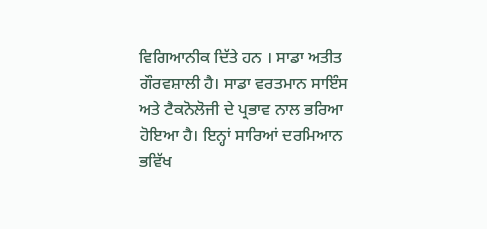ਵਿਗਿਆਨੀਕ ਦਿੱਤੇ ਹਨ । ਸਾਡਾ ਅਤੀਤ ਗੌਰਵਸ਼ਾਲੀ ਹੈ। ਸਾਡਾ ਵਰਤਮਾਨ ਸਾਇੰਸ ਅਤੇ ਟੈਕਨੋਲੋਜੀ ਦੇ ਪ੍ਰਭਾਵ ਨਾਲ ਭਰਿਆ ਹੋਇਆ ਹੈ। ਇਨ੍ਹਾਂ ਸਾਰਿਆਂ ਦਰਮਿਆਨ ਭਵਿੱਖ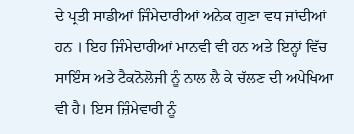ਦੇ ਪ੍ਰਤੀ ਸਾਡੀਆਂ ਜਿੰਮੇਦਾਰੀਆਂ ਅਨੇਕ ਗੁਣਾ ਵਧ ਜਾਂਦੀਆਂ ਹਨ । ਇਹ ਜਿੰਮੇਦਾਰੀਆਂ ਮਾਨਵੀ ਵੀ ਹਨ ਅਤੇ ਇਨ੍ਹਾਂ ਵਿੱਚ ਸਾਇੰਸ ਅਤੇ ਟੈਕਨੋਲੋਜੀ ਨੂੰ ਨਾਲ ਲੈ ਕੇ ਚੱਲਣ ਦੀ ਅਪੇਖਿਆ ਵੀ ਹੈ। ਇਸ ਜ਼ਿੰਮੇਵਾਰੀ ਨੂੰ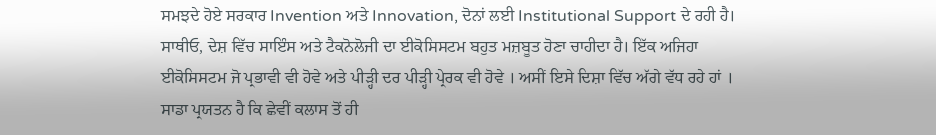ਸਮਝਦੇ ਹੋਏ ਸਰਕਾਰ Invention ਅਤੇ Innovation, ਦੋਨਾਂ ਲਈ Institutional Support ਦੇ ਰਹੀ ਹੈ।
ਸਾਥੀਓ, ਦੇਸ਼ ਵਿੱਚ ਸਾਇੰਸ ਅਤੇ ਟੈਕਨੋਲੋਜੀ ਦਾ ਈਕੋਸਿਸਟਮ ਬਹੁਤ ਮਜ਼ਬੂਤ ਹੋਣਾ ਚਾਹੀਦਾ ਹੈ। ਇੱਕ ਅਜਿਹਾ ਈਕੋਸਿਸਟਮ ਜੋ ਪ੍ਰਭਾਵੀ ਵੀ ਹੋਵੇ ਅਤੇ ਪੀੜ੍ਹੀ ਦਰ ਪੀੜ੍ਹੀ ਪ੍ਰੇਰਕ ਵੀ ਹੋਵੇ । ਅਸੀਂ ਇਸੇ ਦਿਸ਼ਾ ਵਿੱਚ ਅੱਗੇ ਵੱਧ ਰਹੇ ਹਾਂ ।
ਸਾਡਾ ਪ੍ਰਯਤਨ ਹੈ ਕਿ ਛੇਵੀਂ ਕਲਾਸ ਤੋਂ ਹੀ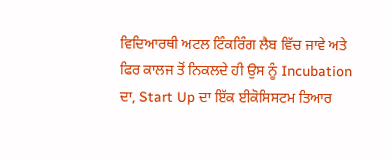ਵਿਦਿਆਰਥੀ ਅਟਲ ਟਿੰਕਰਿੰਗ ਲੈਬ ਵਿੱਚ ਜਾਵੇ ਅਤੇ ਫਿਰ ਕਾਲਜ ਤੋਂ ਨਿਕਲਦੇ ਹੀ ਉਸ ਨੂੰ Incubation ਦਾ, Start Up ਦਾ ਇੱਕ ਈਕੋਸਿਸਟਮ ਤਿਆਰ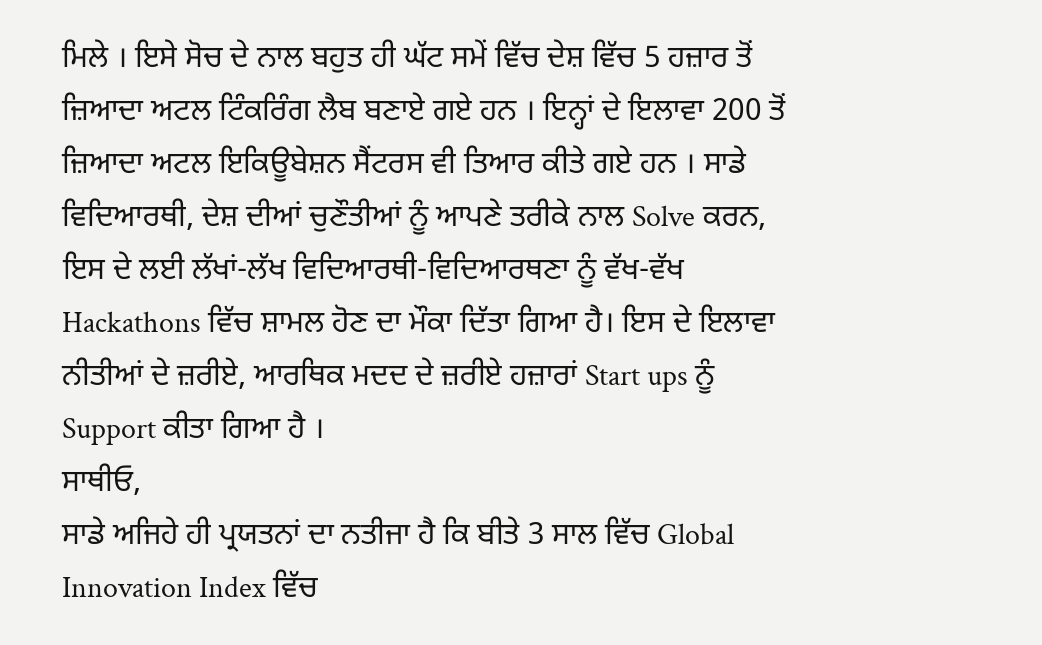ਮਿਲੇ । ਇਸੇ ਸੋਚ ਦੇ ਨਾਲ ਬਹੁਤ ਹੀ ਘੱਟ ਸਮੇਂ ਵਿੱਚ ਦੇਸ਼ ਵਿੱਚ 5 ਹਜ਼ਾਰ ਤੋਂ ਜ਼ਿਆਦਾ ਅਟਲ ਟਿੰਕਰਿੰਗ ਲੈਬ ਬਣਾਏ ਗਏ ਹਨ । ਇਨ੍ਹਾਂ ਦੇ ਇਲਾਵਾ 200 ਤੋਂ ਜ਼ਿਆਦਾ ਅਟਲ ਇਕਿਊਬੇਸ਼ਨ ਸੈਂਟਰਸ ਵੀ ਤਿਆਰ ਕੀਤੇ ਗਏ ਹਨ । ਸਾਡੇ ਵਿਦਿਆਰਥੀ, ਦੇਸ਼ ਦੀਆਂ ਚੁਣੌਤੀਆਂ ਨੂੰ ਆਪਣੇ ਤਰੀਕੇ ਨਾਲ Solve ਕਰਨ, ਇਸ ਦੇ ਲਈ ਲੱਖਾਂ-ਲੱਖ ਵਿਦਿਆਰਥੀ-ਵਿਦਿਆਰਥਣਾ ਨੂੰ ਵੱਖ-ਵੱਖ Hackathons ਵਿੱਚ ਸ਼ਾਮਲ ਹੋਣ ਦਾ ਮੌਕਾ ਦਿੱਤਾ ਗਿਆ ਹੈ। ਇਸ ਦੇ ਇਲਾਵਾ ਨੀਤੀਆਂ ਦੇ ਜ਼ਰੀਏ, ਆਰਥਿਕ ਮਦਦ ਦੇ ਜ਼ਰੀਏ ਹਜ਼ਾਰਾਂ Start ups ਨੂੰ Support ਕੀਤਾ ਗਿਆ ਹੈ ।
ਸਾਥੀਓ,
ਸਾਡੇ ਅਜਿਹੇ ਹੀ ਪ੍ਰਯਤਨਾਂ ਦਾ ਨਤੀਜਾ ਹੈ ਕਿ ਬੀਤੇ 3 ਸਾਲ ਵਿੱਚ Global Innovation Index ਵਿੱਚ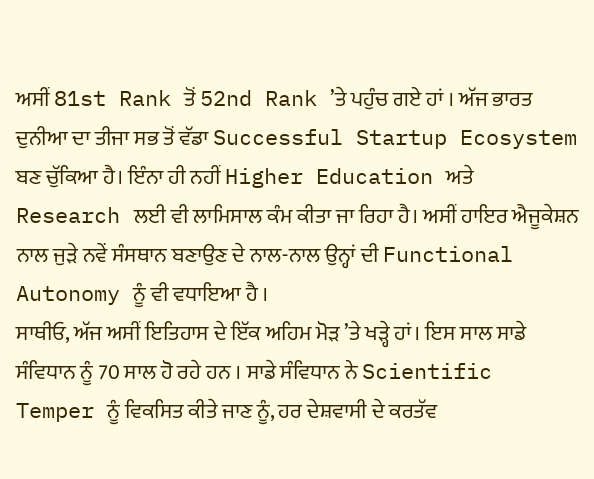ਅਸੀਂ 81st Rank ਤੋਂ 52nd Rank ’ਤੇ ਪਹੁੰਚ ਗਏ ਹਾਂ । ਅੱਜ ਭਾਰਤ ਦੁਨੀਆ ਦਾ ਤੀਜਾ ਸਭ ਤੋਂ ਵੱਡਾ Successful Startup Ecosystem ਬਣ ਚੁੱਕਿਆ ਹੈ। ਇੰਨਾ ਹੀ ਨਹੀਂ Higher Education ਅਤੇ Research ਲਈ ਵੀ ਲਾਮਿਸਾਲ ਕੰਮ ਕੀਤਾ ਜਾ ਰਿਹਾ ਹੈ। ਅਸੀਂ ਹਾਇਰ ਐਜੂਕੇਸ਼ਨ ਨਾਲ ਜੁੜੇ ਨਵੇਂ ਸੰਸਥਾਨ ਬਣਾਉਣ ਦੇ ਨਾਲ-ਨਾਲ ਉਨ੍ਹਾਂ ਦੀ Functional Autonomy ਨੂੰ ਵੀ ਵਧਾਇਆ ਹੈ ।
ਸਾਥੀਓ, ਅੱਜ ਅਸੀਂ ਇਤਿਹਾਸ ਦੇ ਇੱਕ ਅਹਿਮ ਮੋੜ ’ਤੇ ਖੜ੍ਹੇ ਹਾਂ। ਇਸ ਸਾਲ ਸਾਡੇ ਸੰਵਿਧਾਨ ਨੂੰ 70 ਸਾਲ ਹੋ ਰਹੇ ਹਨ । ਸਾਡੇ ਸੰਵਿਧਾਨ ਨੇ Scientific Temper ਨੂੰ ਵਿਕਸਿਤ ਕੀਤੇ ਜਾਣ ਨੂੰ, ਹਰ ਦੇਸ਼ਵਾਸੀ ਦੇ ਕਰਤੱਵ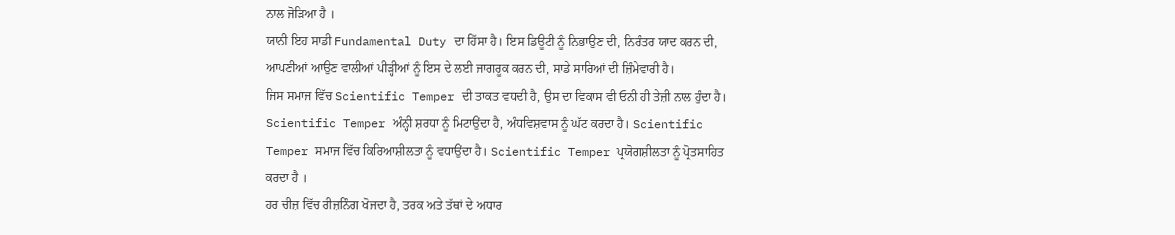ਨਾਲ ਜੋੜਿਆ ਹੈ ।
ਯਾਨੀ ਇਹ ਸਾਡੀ Fundamental Duty ਦਾ ਹਿੱਸਾ ਹੈ। ਇਸ ਡਿਊਟੀ ਨੂੰ ਨਿਭਾਉਣ ਦੀ, ਨਿਰੰਤਰ ਯਾਦ ਕਰਨ ਦੀ, ਆਪਣੀਆਂ ਆਉਣ ਵਾਲੀਆਂ ਪੀੜ੍ਹੀਆਂ ਨੂੰ ਇਸ ਦੇ ਲਈ ਜਾਗਰੂਕ ਕਰਨ ਦੀ, ਸਾਡੇ ਸਾਰਿਆਂ ਦੀ ਜ਼ਿੰਮੇਵਾਰੀ ਹੈ।
ਜਿਸ ਸਮਾਜ ਵਿੱਚ Scientific Temper ਦੀ ਤਾਕਤ ਵਧਦੀ ਹੈ, ਉਸ ਦਾ ਵਿਕਾਸ ਵੀ ਓਨੀ ਹੀ ਤੇਜ਼ੀ ਨਾਲ ਹੁੰਦਾ ਹੈ। Scientific Temper ਅੰਨ੍ਹੀ ਸ਼ਰਧਾ ਨੂੰ ਮਿਟਾਉਂਦਾ ਹੈ, ਅੰਧਵਿਸ਼ਵਾਸ ਨੂੰ ਘੱਟ ਕਰਦਾ ਹੈ। Scientific Temper ਸਮਾਜ ਵਿੱਚ ਕਿਰਿਆਸ਼ੀਲਤਾ ਨੂੰ ਵਧਾਉਂਦਾ ਹੈ। Scientific Temper ਪ੍ਰਯੋਗਸ਼ੀਲਤਾ ਨੂੰ ਪ੍ਰੋਤਸਾਹਿਤ ਕਰਦਾ ਹੈ ।
ਹਰ ਚੀਜ਼ ਵਿੱਚ ਰੀਜ਼ਨਿੰਗ ਖੋਜਦਾ ਹੈ, ਤਰਕ ਅਤੇ ਤੱਥਾਂ ਦੇ ਅਧਾਰ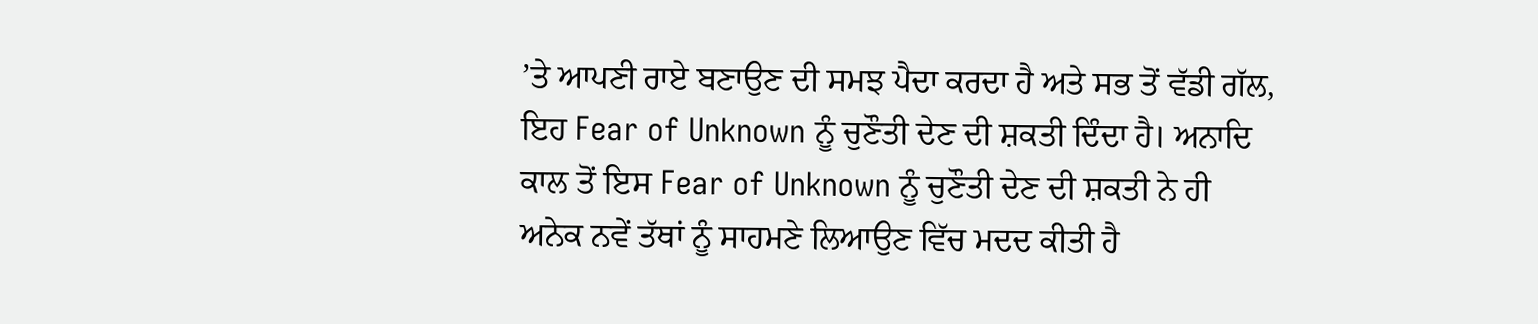’ਤੇ ਆਪਣੀ ਰਾਏ ਬਣਾਉਣ ਦੀ ਸਮਝ ਪੈਦਾ ਕਰਦਾ ਹੈ ਅਤੇ ਸਭ ਤੋਂ ਵੱਡੀ ਗੱਲ, ਇਹ Fear of Unknown ਨੂੰ ਚੁਣੌਤੀ ਦੇਣ ਦੀ ਸ਼ਕਤੀ ਦਿੰਦਾ ਹੈ। ਅਨਾਦਿ ਕਾਲ ਤੋਂ ਇਸ Fear of Unknown ਨੂੰ ਚੁਣੌਤੀ ਦੇਣ ਦੀ ਸ਼ਕਤੀ ਨੇ ਹੀ ਅਨੇਕ ਨਵੇਂ ਤੱਥਾਂ ਨੂੰ ਸਾਹਮਣੇ ਲਿਆਉਣ ਵਿੱਚ ਮਦਦ ਕੀਤੀ ਹੈ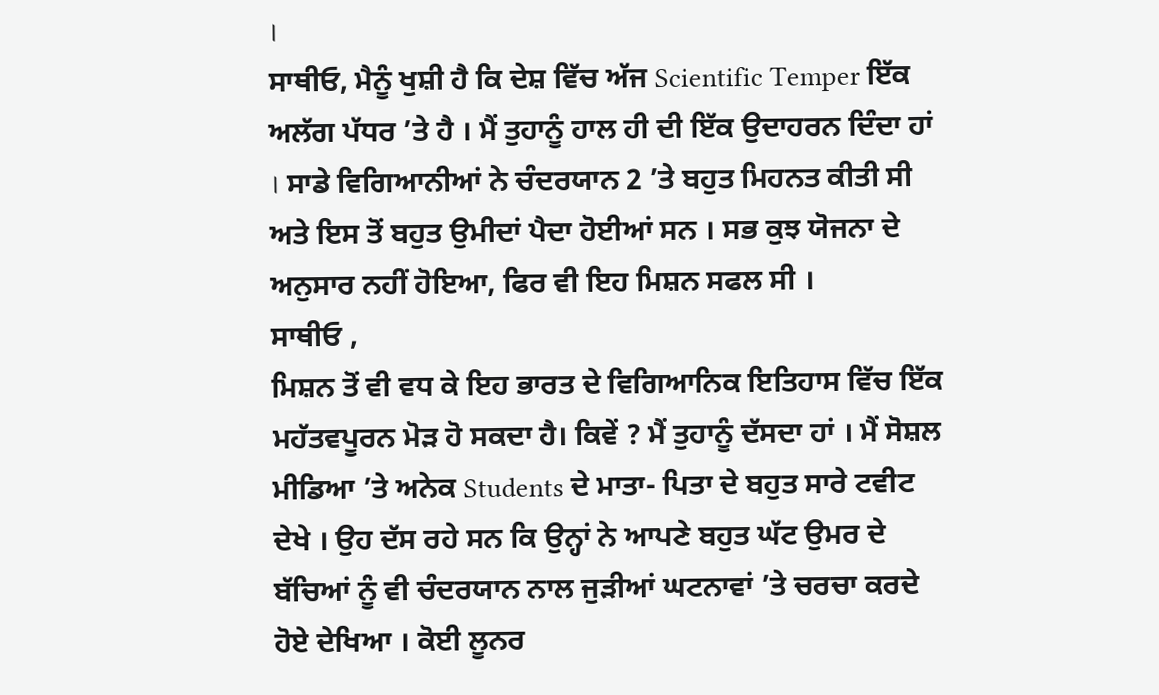।
ਸਾਥੀਓ, ਮੈਨੂੰ ਖੁਸ਼ੀ ਹੈ ਕਿ ਦੇਸ਼ ਵਿੱਚ ਅੱਜ Scientific Temper ਇੱਕ ਅਲੱਗ ਪੱਧਰ ’ਤੇ ਹੈ । ਮੈਂ ਤੁਹਾਨੂੰ ਹਾਲ ਹੀ ਦੀ ਇੱਕ ਉਦਾਹਰਨ ਦਿੰਦਾ ਹਾਂ । ਸਾਡੇ ਵਿਗਿਆਨੀਆਂ ਨੇ ਚੰਦਰਯਾਨ 2 ’ਤੇ ਬਹੁਤ ਮਿਹਨਤ ਕੀਤੀ ਸੀ ਅਤੇ ਇਸ ਤੋਂ ਬਹੁਤ ਉਮੀਦਾਂ ਪੈਦਾ ਹੋਈਆਂ ਸਨ । ਸਭ ਕੁਝ ਯੋਜਨਾ ਦੇ ਅਨੁਸਾਰ ਨਹੀਂ ਹੋਇਆ, ਫਿਰ ਵੀ ਇਹ ਮਿਸ਼ਨ ਸਫਲ ਸੀ ।
ਸਾਥੀਓ ,
ਮਿਸ਼ਨ ਤੋਂ ਵੀ ਵਧ ਕੇ ਇਹ ਭਾਰਤ ਦੇ ਵਿਗਿਆਨਿਕ ਇਤਿਹਾਸ ਵਿੱਚ ਇੱਕ ਮਹੱਤਵਪੂਰਨ ਮੋੜ ਹੋ ਸਕਦਾ ਹੈ। ਕਿਵੇਂ ? ਮੈਂ ਤੁਹਾਨੂੰ ਦੱਸਦਾ ਹਾਂ । ਮੈਂ ਸੋਸ਼ਲ ਮੀਡਿਆ ’ਤੇ ਅਨੇਕ Students ਦੇ ਮਾਤਾ- ਪਿਤਾ ਦੇ ਬਹੁਤ ਸਾਰੇ ਟਵੀਟ ਦੇਖੇ । ਉਹ ਦੱਸ ਰਹੇ ਸਨ ਕਿ ਉਨ੍ਹਾਂ ਨੇ ਆਪਣੇ ਬਹੁਤ ਘੱਟ ਉਮਰ ਦੇ ਬੱਚਿਆਂ ਨੂੰ ਵੀ ਚੰਦਰਯਾਨ ਨਾਲ ਜੁੜੀਆਂ ਘਟਨਾਵਾਂ ’ਤੇ ਚਰਚਾ ਕਰਦੇ ਹੋਏ ਦੇਖਿਆ । ਕੋਈ ਲੂਨਰ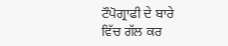ਟੌਪੋਗ੍ਰਾਫੀ ਦੇ ਬਾਰੇ ਵਿੱਚ ਗੱਲ ਕਰ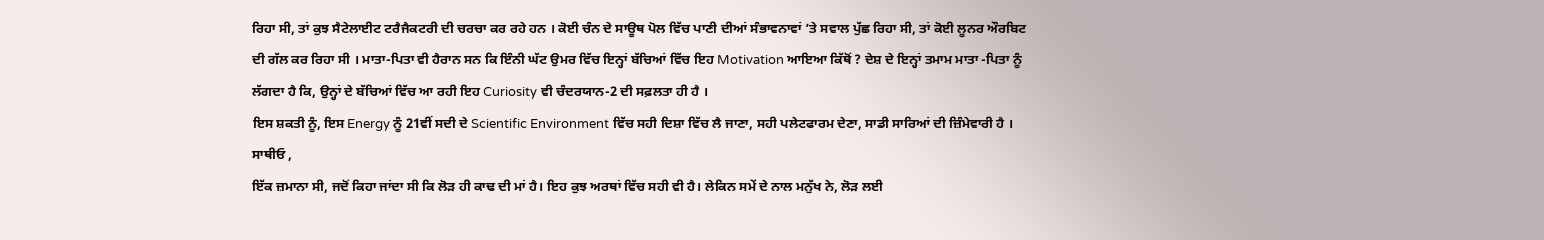ਰਿਹਾ ਸੀ, ਤਾਂ ਕੁਝ ਸੈਟੇਲਾਈਟ ਟਰੈਜੈਕਟਰੀ ਦੀ ਚਰਚਾ ਕਰ ਰਹੇ ਹਨ । ਕੋਈ ਚੰਨ ਦੇ ਸਾਊਥ ਪੋਲ ਵਿੱਚ ਪਾਣੀ ਦੀਆਂ ਸੰਭਾਵਨਾਵਾਂ ’ਤੇ ਸਵਾਲ ਪੁੱਛ ਰਿਹਾ ਸੀ, ਤਾਂ ਕੋਈ ਲੂਨਰ ਔਰਬਿਟ ਦੀ ਗੱਲ ਕਰ ਰਿਹਾ ਸੀ । ਮਾਤਾ-ਪਿਤਾ ਵੀ ਹੈਰਾਨ ਸਨ ਕਿ ਇੰਨੀ ਘੱਟ ਉਮਰ ਵਿੱਚ ਇਨ੍ਹਾਂ ਬੱਚਿਆਂ ਵਿੱਚ ਇਹ Motivation ਆਇਆ ਕਿੱਥੋਂ ? ਦੇਸ਼ ਦੇ ਇਨ੍ਹਾਂ ਤਮਾਮ ਮਾਤਾ -ਪਿਤਾ ਨੂੰ ਲੱਗਦਾ ਹੈ ਕਿ, ਉਨ੍ਹਾਂ ਦੇ ਬੱਚਿਆਂ ਵਿੱਚ ਆ ਰਹੀ ਇਹ Curiosity ਵੀ ਚੰਦਰਯਾਨ-2 ਦੀ ਸਫ਼ਲਤਾ ਹੀ ਹੈ ।
ਇਸ ਸ਼ਕਤੀ ਨੂੰ, ਇਸ Energy ਨੂੰ 21ਵੀਂ ਸਦੀ ਦੇ Scientific Environment ਵਿੱਚ ਸਹੀ ਦਿਸ਼ਾ ਵਿੱਚ ਲੈ ਜਾਣਾ, ਸਹੀ ਪਲੇਟਫਾਰਮ ਦੇਣਾ, ਸਾਡੀ ਸਾਰਿਆਂ ਦੀ ਜ਼ਿੰਮੇਵਾਰੀ ਹੈ ।
ਸਾਥੀਓ ,
ਇੱਕ ਜ਼ਮਾਨਾ ਸੀ, ਜਦੋਂ ਕਿਹਾ ਜਾਂਦਾ ਸੀ ਕਿ ਲੋੜ ਹੀ ਕਾਢ ਦੀ ਮਾਂ ਹੈ। ਇਹ ਕੁਝ ਅਰਥਾਂ ਵਿੱਚ ਸਹੀ ਵੀ ਹੈ। ਲੇਕਿਨ ਸਮੇਂ ਦੇ ਨਾਲ ਮਨੁੱਖ ਨੇ, ਲੋੜ ਲਈ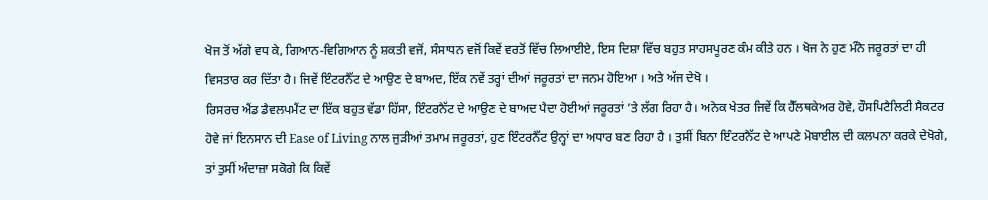ਖੋਜ ਤੋਂ ਅੱਗੇ ਵਧ ਕੇ, ਗਿਆਨ-ਵਿਗਿਆਨ ਨੂੰ ਸ਼ਕਤੀ ਵਜੋਂ, ਸੰਸਾਧਨ ਵਜੋਂ ਕਿਵੇਂ ਵਰਤੋਂ ਵਿੱਚ ਲਿਆਈਏ, ਇਸ ਦਿਸ਼ਾ ਵਿੱਚ ਬਹੁਤ ਸਾਹਸਪੂਰਣ ਕੰਮ ਕੀਤੇ ਹਨ । ਖੋਜ ਨੇ ਹੁਣ ਮੰਨੋ ਜਰੂਰਤਾਂ ਦਾ ਹੀ ਵਿਸਤਾਰ ਕਰ ਦਿੱਤਾ ਹੈ। ਜਿਵੇਂ ਇੰਟਰਨੈੱਟ ਦੇ ਆਉਣ ਦੇ ਬਾਅਦ, ਇੱਕ ਨਵੇਂ ਤਰ੍ਹਾਂ ਦੀਆਂ ਜਰੂਰਤਾਂ ਦਾ ਜਨਮ ਹੋਇਆ । ਅਤੇ ਅੱਜ ਦੇਖੋ ।
ਰਿਸਰਚ ਐਂਡ ਡੈਵਲਪਮੈਂਟ ਦਾ ਇੱਕ ਬਹੁਤ ਵੱਡਾ ਹਿੱਸਾ, ਇੰਟਰਨੈੱਟ ਦੇ ਆਉਣ ਦੇ ਬਾਅਦ ਪੈਦਾ ਹੋਈਆਂ ਜਰੂਰਤਾਂ ’ਤੇ ਲੱਗ ਰਿਹਾ ਹੈ। ਅਨੇਕ ਖੇਤਰ ਜਿਵੇਂ ਕਿ ਹੈੱਲਥਕੇਅਰ ਹੋਵੇ, ਹੌਸਪਿਟੈਲਿਟੀ ਸੈਕਟਰ ਹੋਵੇ ਜਾਂ ਇਨਸਾਨ ਦੀ Ease of Living ਨਾਲ ਜੁੜੀਆਂ ਤਮਾਮ ਜਰੂਰਤਾਂ, ਹੁਣ ਇੰਟਰਨੈੱਟ ਉਨ੍ਹਾਂ ਦਾ ਅਧਾਰ ਬਣ ਰਿਹਾ ਹੈ । ਤੁਸੀਂ ਬਿਨਾ ਇੰਟਰਨੈੱਟ ਦੇ ਆਪਣੇ ਮੋਬਾਈਲ ਦੀ ਕਲਪਨਾ ਕਰਕੇ ਦੇਖੋਗੇ, ਤਾਂ ਤੁਸੀਂ ਅੰਦਾਜ਼ਾ ਸਕੋਗੇ ਕਿ ਕਿਵੇਂ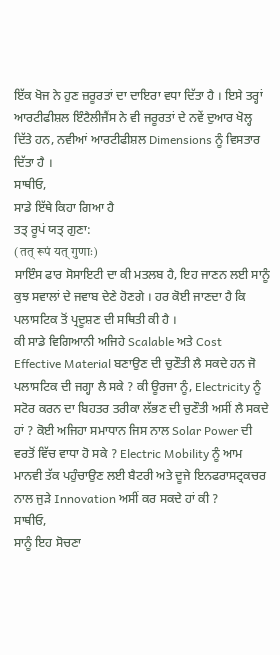ਇੱਕ ਖੋਜ ਨੇ ਹੁਣ ਜ਼ਰੂਰਤਾਂ ਦਾ ਦਾਇਰਾ ਵਧਾ ਦਿੱਤਾ ਹੈ । ਇਸੇ ਤਰ੍ਹਾਂ ਆਰਟੀਫੀਸ਼ਲ ਇੰਟੈਲੀਜੈਂਸ ਨੇ ਵੀ ਜਰੂਰਤਾਂ ਦੇ ਨਵੇਂ ਦੁਆਰ ਖੋਲ੍ਹ ਦਿੱਤੇ ਹਨ, ਨਵੀਆਂ ਆਰਟੀਫੀਸ਼ਲ Dimensions ਨੂੰ ਵਿਸਤਾਰ ਦਿੱਤਾ ਹੈ ।
ਸਾਥੀਓ,
ਸਾਡੇ ਇੱਥੇ ਕਿਹਾ ਗਿਆ ਹੈ
ਤਤ੍ ਰੂਪਂ ਯਤ੍ ਗੁਣਾ:
(तत् रूपं यत् गुणाः)
ਸਾਇੰਸ ਫਾਰ ਸੋਸਾਇਟੀ ਦਾ ਕੀ ਮਤਲਬ ਹੈ, ਇਹ ਜਾਣਨ ਲਈ ਸਾਨੂੰ ਕੁਝ ਸਵਾਲਾਂ ਦੇ ਜਵਾਬ ਦੇਣੇ ਹੋਣਗੇ । ਹਰ ਕੋਈ ਜਾਣਦਾ ਹੈ ਕਿ ਪਲਾਸਟਿਕ ਤੋਂ ਪ੍ਰਦੂਸ਼ਣ ਦੀ ਸਥਿਤੀ ਕੀ ਹੈ ।
ਕੀ ਸਾਡੇ ਵਿਗਿਆਨੀ ਅਜਿਹੇ Scalable ਅਤੇ Cost Effective Material ਬਣਾਉਣ ਦੀ ਚੁਣੌਤੀ ਲੈ ਸਕਦੇ ਹਨ ਜੋ ਪਲਾਸਟਿਕ ਦੀ ਜਗ੍ਹਾ ਲੈ ਸਕੇ ? ਕੀ ਊਰਜਾ ਨੂੰ, Electricity ਨੂੰ ਸਟੋਰ ਕਰਨ ਦਾ ਬਿਹਤਰ ਤਰੀਕਾ ਲੱਭਣ ਦੀ ਚੁਣੌਤੀ ਅਸੀਂ ਲੈ ਸਕਦੇ ਹਾਂ ? ਕੋਈ ਅਜਿਹਾ ਸਮਾਧਾਨ ਜਿਸ ਨਾਲ Solar Power ਦੀ ਵਰਤੋਂ ਵਿੱਚ ਵਾਧਾ ਹੋ ਸਕੇ ? Electric Mobility ਨੂੰ ਆਮ ਮਾਨਵੀ ਤੱਕ ਪਹੁੰਚਾਉਣ ਲਈ ਬੈਟਰੀ ਅਤੇ ਦੂਜੇ ਇਨਫਰਾਸਟ੍ਰਕਚਰ ਨਾਲ ਜੁੜੇ Innovation ਅਸੀਂ ਕਰ ਸਕਦੇ ਹਾਂ ਕੀ ?
ਸਾਥੀਓ,
ਸਾਨੂੰ ਇਹ ਸੋਚਣਾ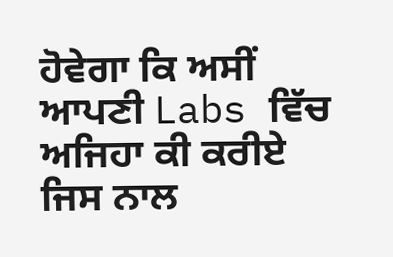ਹੋਵੇਗਾ ਕਿ ਅਸੀਂ ਆਪਣੀ Labs ਵਿੱਚ ਅਜਿਹਾ ਕੀ ਕਰੀਏ ਜਿਸ ਨਾਲ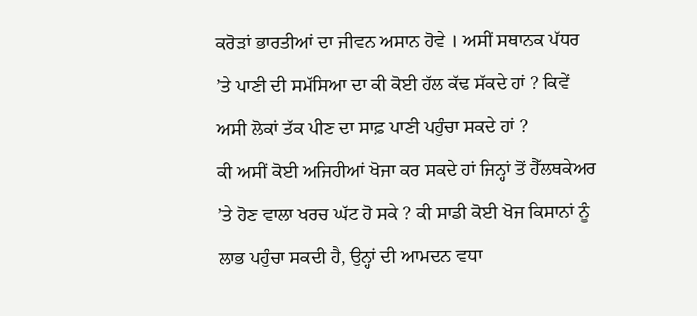ਕਰੋੜਾਂ ਭਾਰਤੀਆਂ ਦਾ ਜੀਵਨ ਅਸਾਨ ਹੋਵੇ । ਅਸੀਂ ਸਥਾਨਕ ਪੱਧਰ ’ਤੇ ਪਾਣੀ ਦੀ ਸਮੱਸਿਆ ਦਾ ਕੀ ਕੋਈ ਹੱਲ ਕੱਢ ਸੱਕਦੇ ਹਾਂ ? ਕਿਵੇਂ ਅਸੀ ਲੋਕਾਂ ਤੱਕ ਪੀਣ ਦਾ ਸਾਫ਼ ਪਾਣੀ ਪਹੁੰਚਾ ਸਕਦੇ ਹਾਂ ?
ਕੀ ਅਸੀਂ ਕੋਈ ਅਜਿਹੀਆਂ ਖੋਜਾ ਕਰ ਸਕਦੇ ਹਾਂ ਜਿਨ੍ਹਾਂ ਤੋਂ ਹੈੱਲਥਕੇਅਰ ’ਤੇ ਹੋਣ ਵਾਲਾ ਖਰਚ ਘੱਟ ਹੋ ਸਕੇ ? ਕੀ ਸਾਡੀ ਕੋਈ ਖੋਜ ਕਿਸਾਨਾਂ ਨੂੰ ਲਾਭ ਪਹੁੰਚਾ ਸਕਦੀ ਹੈ, ਉਨ੍ਹਾਂ ਦੀ ਆਮਦਨ ਵਧਾ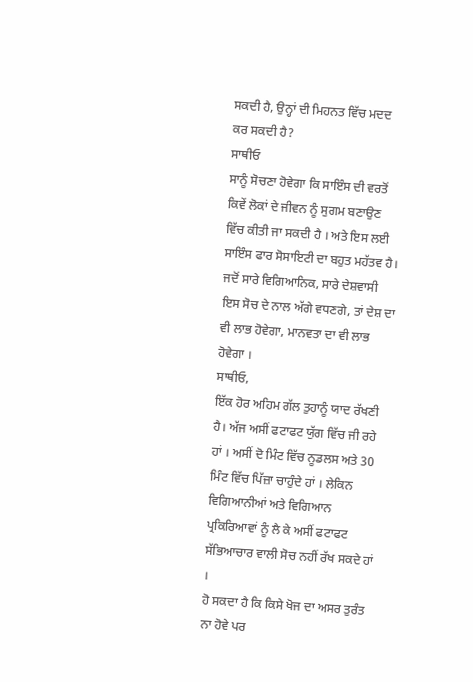ਸਕਦੀ ਹੈ, ਉਨ੍ਹਾਂ ਦੀ ਮਿਹਨਤ ਵਿੱਚ ਮਦਦ ਕਰ ਸਕਦੀ ਹੈ?
ਸਾਥੀਓ
ਸਾਨੂੰ ਸੋਚਣਾ ਹੋਵੇਗਾ ਕਿ ਸਾਇੰਸ ਦੀ ਵਰਤੋਂ ਕਿਵੇਂ ਲੋਕਾਂ ਦੇ ਜੀਵਨ ਨੂੰ ਸੁਗਮ ਬਣਾਉਣ ਵਿੱਚ ਕੀਤੀ ਜਾ ਸਕਦੀ ਹੈ । ਅਤੇ ਇਸ ਲਈ ਸਾਇੰਸ ਫਾਰ ਸੋਸਾਇਟੀ ਦਾ ਬਹੁਤ ਮਹੱਤਵ ਹੈ।
ਜਦੋਂ ਸਾਰੇ ਵਿਗਿਆਨਿਕ, ਸਾਰੇ ਦੇਸ਼ਵਾਸੀ ਇਸ ਸੋਚ ਦੇ ਨਾਲ ਅੱਗੇ ਵਧਣਗੇ, ਤਾਂ ਦੇਸ਼ ਦਾ ਵੀ ਲਾਭ ਹੋਵੇਗਾ, ਮਾਨਵਤਾ ਦਾ ਵੀ ਲਾਭ ਹੋਵੇਗਾ ।
ਸਾਥੀਓ,
ਇੱਕ ਹੋਰ ਅਹਿਮ ਗੱਲ ਤੁਹਾਨੂੰ ਯਾਦ ਰੱਖਣੀ ਹੈ। ਅੱਜ ਅਸੀਂ ਫਟਾਫਟ ਯੁੱਗ ਵਿੱਚ ਜੀ ਰਹੇ ਹਾਂ । ਅਸੀਂ ਦੋ ਮਿੰਟ ਵਿੱਚ ਨੂਡਲਸ ਅਤੇ 30 ਮਿੰਟ ਵਿੱਚ ਪਿੱਜ਼ਾ ਚਾਹੁੰਦੇ ਹਾਂ । ਲੇਕਿਨ ਵਿਗਿਆਨੀਆਂ ਅਤੇ ਵਿਗਿਆਨ ਪ੍ਰਕਿਰਿਆਵਾਂ ਨੂੰ ਲੈ ਕੇ ਅਸੀਂ ਫਟਾਫਟ ਸੱਭਿਆਚਾਰ ਵਾਲੀ ਸੋਚ ਨਹੀਂ ਰੱਖ ਸਕਦੇ ਹਾਂ ।
ਹੋ ਸਕਦਾ ਹੈ ਕਿ ਕਿਸੇ ਖੋਜ ਦਾ ਅਸਰ ਤੁਰੰਤ ਨਾ ਹੋਵੇ ਪਰ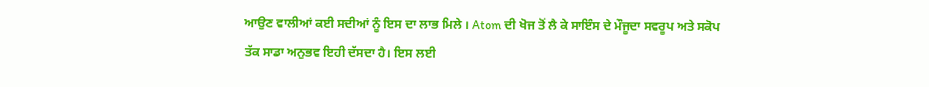ਆਉਣ ਵਾਲੀਆਂ ਕਈ ਸਦੀਆਂ ਨੂੰ ਇਸ ਦਾ ਲਾਭ ਮਿਲੇ । Atom ਦੀ ਖੋਜ ਤੋਂ ਲੈ ਕੇ ਸਾਇੰਸ ਦੇ ਮੌਜੂਦਾ ਸਵਰੂਪ ਅਤੇ ਸਕੋਪ ਤੱਕ ਸਾਡਾ ਅਨੁਭਵ ਇਹੀ ਦੱਸਦਾ ਹੈ। ਇਸ ਲਈ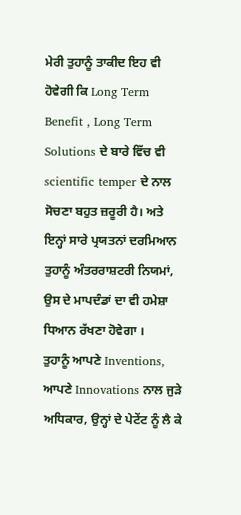ਮੇਰੀ ਤੁਹਾਨੂੰ ਤਾਕੀਦ ਇਹ ਵੀ ਹੋਵੇਗੀ ਕਿ Long Term Benefit , Long Term Solutions ਦੇ ਬਾਰੇ ਵਿੱਚ ਵੀ scientific temper ਦੇ ਨਾਲ ਸੋਚਣਾ ਬਹੁਤ ਜ਼ਰੂਰੀ ਹੈ। ਅਤੇ ਇਨ੍ਹਾਂ ਸਾਰੇ ਪ੍ਰਯਤਨਾਂ ਦਰਮਿਆਨ ਤੁਹਾਨੂੰ ਅੰਤਰਰਾਸ਼ਟਰੀ ਨਿਯਮਾਂ, ਉਸ ਦੇ ਮਾਪਦੰਡਾਂ ਦਾ ਵੀ ਹਮੇਸ਼ਾ ਧਿਆਨ ਰੱਖਣਾ ਹੋਵੇਗਾ ।
ਤੁਹਾਨੂੰ ਆਪਣੇ Inventions, ਆਪਣੇ Innovations ਨਾਲ ਜੁੜੇ ਅਧਿਕਾਰ, ਉਨ੍ਹਾਂ ਦੇ ਪੇਟੇਂਟ ਨੂੰ ਲੈ ਕੇ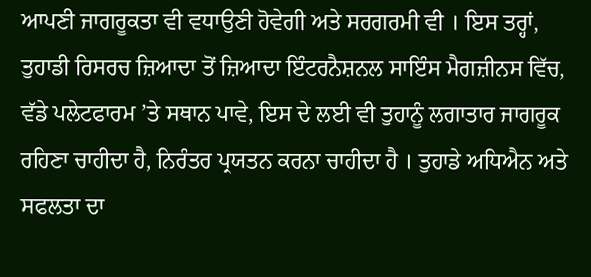ਆਪਣੀ ਜਾਗਰੂਕਤਾ ਵੀ ਵਧਾਉਣੀ ਹੋਵੇਗੀ ਅਤੇ ਸਰਗਰਮੀ ਵੀ । ਇਸ ਤਰ੍ਹਾਂ, ਤੁਹਾਡੀ ਰਿਸਰਚ ਜ਼ਿਆਦਾ ਤੋਂ ਜ਼ਿਆਦਾ ਇੰਟਰਨੈਸ਼ਨਲ ਸਾਇੰਸ ਮੈਗਜ਼ੀਨਸ ਵਿੱਚ, ਵੱਡੇ ਪਲੇਟਫਾਰਮ ’ਤੇ ਸਥਾਨ ਪਾਵੇ, ਇਸ ਦੇ ਲਈ ਵੀ ਤੁਹਾਨੂੰ ਲਗਾਤਾਰ ਜਾਗਰੂਕ ਰਹਿਣਾ ਚਾਹੀਦਾ ਹੈ, ਨਿਰੰਤਰ ਪ੍ਰਯਤਨ ਕਰਨਾ ਚਾਹੀਦਾ ਹੈ । ਤੁਹਾਡੇ ਅਧਿਐਨ ਅਤੇ ਸਫਲਤਾ ਦਾ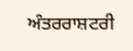ਅੰਤਰਰਾਸ਼ਟਰੀ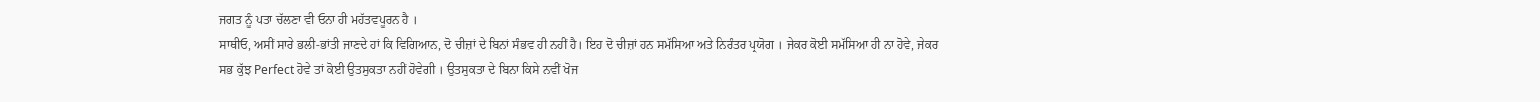ਜਗਤ ਨੂੰ ਪਤਾ ਚੱਲਣਾ ਵੀ ਓਨਾ ਹੀ ਮਹੱਤਵਪੂਰਨ ਹੈ ।
ਸਾਥੀਓ, ਅਸੀਂ ਸਾਰੇ ਭਲੀ-ਭਾਂਤੀ ਜਾਣਦੇ ਹਾਂ ਕਿ ਵਿਗਿਆਨ, ਦੋ ਚੀਜ਼ਾਂ ਦੇ ਬਿਨਾਂ ਸੰਭਵ ਹੀ ਨਹੀਂ ਹੈ। ਇਹ ਦੋ ਚੀਜ਼ਾਂ ਹਨ ਸਮੱਸਿਆ ਅਤੇ ਨਿਰੰਤਰ ਪ੍ਰਯੋਗ । ਜੇਕਰ ਕੋਈ ਸਮੱਸਿਆ ਹੀ ਨਾ ਹੋਵੇ, ਜੇਕਰ ਸਭ ਕੁੱਝ Perfect ਹੋਵੇ ਤਾਂ ਕੋਈ ਉਤਸੁਕਤਾ ਨਹੀਂ ਹੋਵੇਗੀ । ਉਤਸੁਕਤਾ ਦੇ ਬਿਨਾ ਕਿਸੇ ਨਵੀਂ ਖੋਜ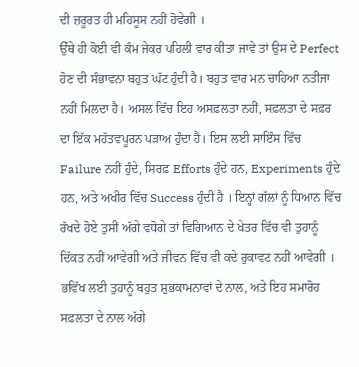ਦੀ ਜ਼ਰੂਰਤ ਹੀ ਮਹਿਸੂਸ ਨਹੀਂ ਹੋਵੇਗੀ ।
ਉੱਥੇ ਹੀ ਕੋਈ ਵੀ ਕੰਮ ਜੇਕਰ ਪਹਿਲੀ ਵਾਰ ਕੀਤਾ ਜਾਵੇ ਤਾਂ ਉਸ ਦੇ Perfect ਹੋਣ ਦੀ ਸੰਭਾਵਨਾ ਬਹੁਤ ਘੱਟ ਹੁੰਦੀ ਹੈ। ਬਹੁਤ ਵਾਰ ਮਨ ਚਾਹਿਆ ਨਤੀਜਾ ਨਹੀਂ ਮਿਲਦਾ ਹੈ। ਅਸਲ ਵਿੱਚ ਇਹ ਅਸਫ਼ਲਤਾ ਨਹੀਂ, ਸਫ਼ਲਤਾ ਦੇ ਸਫ਼ਰ ਦਾ ਇੱਕ ਮਹੱਤਵਪੂਰਨ ਪੜਾਅ ਹੁੰਦਾ ਹੈ। ਇਸ ਲਈ ਸਾਇੰਸ ਵਿੱਚ Failure ਨਹੀਂ ਹੁੰਦੇ, ਸਿਰਫ਼ Efforts ਹੁੰਦੇ ਹਨ, Experiments ਹੁੰਦੇ ਹਨ, ਅਤੇ ਅਖੀਰ ਵਿੱਚ Success ਹੁੰਦੀ ਹੈ । ਇਨ੍ਹਾਂ ਗੱਲਾਂ ਨੂੰ ਧਿਆਨ ਵਿੱਚ ਰੱਖਦੇ ਹੋਏ ਤੁਸੀਂ ਅੱਗੇ ਵਧੋਗੇ ਤਾਂ ਵਿਗਿਆਨ ਦੇ ਖੇਤਰ ਵਿੱਚ ਵੀ ਤੁਹਾਨੂੰ ਦਿੱਕਤ ਨਹੀਂ ਆਵੇਗੀ ਅਤੇ ਜੀਵਨ ਵਿੱਚ ਵੀ ਕਦੇ ਰੁਕਾਵਟ ਨਹੀਂ ਆਵੇਗੀ । ਭਵਿੱਖ ਲਈ ਤੁਹਾਨੂੰ ਬਹੁਤ ਸ਼ੁਭਕਾਮਨਾਵਾਂ ਦੇ ਨਾਲ, ਅਤੇ ਇਹ ਸਮਾਰੋਹ ਸਫ਼ਲਤਾ ਦੇ ਨਾਲ ਅੱਗੇ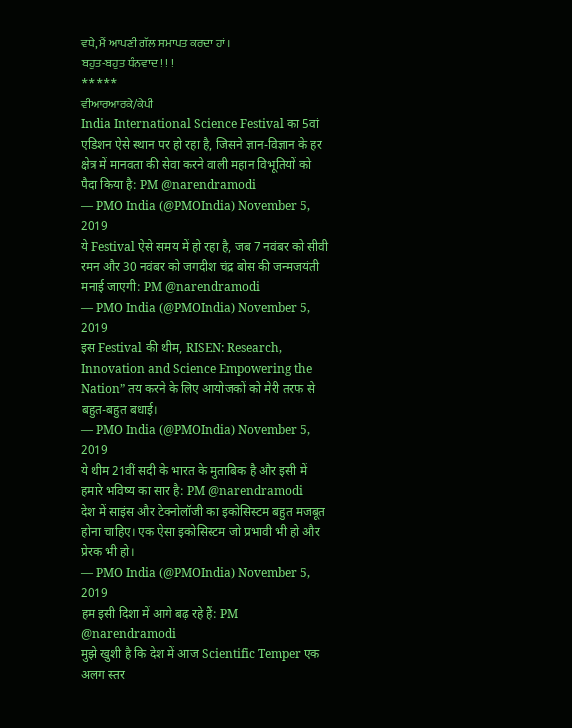ਵਧੇ, ਮੈਂ ਆਪਣੀ ਗੱਲ ਸਮਾਪਤ ਕਰਦਾ ਹਾਂ ।
ਬਹੁਤ-ਬਹੁਤ ਧੰਨਵਾਦ ! ! !
*****
ਵੀਆਰਆਰਕੇ/ਕੇਪੀ
India International Science Festival का 5वां एडिशन ऐसे स्थान पर हो रहा है, जिसने ज्ञान-विज्ञान के हर क्षेत्र में मानवता की सेवा करने वाली महान विभूतियों को पैदा किया है: PM @narendramodi
— PMO India (@PMOIndia) November 5, 2019
ये Festival ऐसे समय में हो रहा है, जब 7 नवंबर को सीवी रमन और 30 नवंबर को जगदीश चंद्र बोस की जन्मजयंती मनाई जाएगी: PM @narendramodi
— PMO India (@PMOIndia) November 5, 2019
इस Festival की थीम, RISEN: Research, Innovation and Science Empowering the Nation” तय करने के लिए आयोजकों को मेरी तरफ से बहुत-बहुत बधाई।
— PMO India (@PMOIndia) November 5, 2019
ये थीम 21वीं सदी के भारत के मुताबिक है और इसी में हमारे भविष्य का सार है: PM @narendramodi
देश में साइंस और टेक्नोलॉजी का इकोसिस्टम बहुत मजबूत होना चाहिए। एक ऐसा इकोसिस्टम जो प्रभावी भी हो और प्रेरक भी हो।
— PMO India (@PMOIndia) November 5, 2019
हम इसी दिशा में आगे बढ़ रहे हैं: PM @narendramodi
मुझे खुशी है कि देश में आज Scientific Temper एक अलग स्तर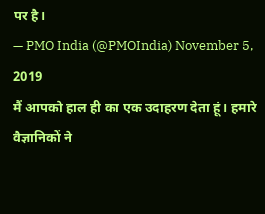पर है।
— PMO India (@PMOIndia) November 5, 2019
मैं आपको हाल ही का एक उदाहरण देता हूं। हमारे वैज्ञानिकों ने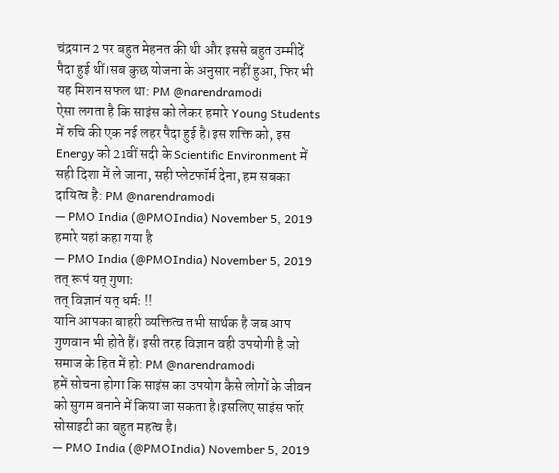चंद्रयान 2 पर बहुत मेहनत की थी और इससे बहुत उम्मीदें पैदा हुई थीं।सब कुछ योजना के अनुसार नहीं हुआ, फिर भी यह मिशन सफल था: PM @narendramodi
ऐसा लगता है कि साइंस को लेकर हमारे Young Students में रुचि की एक नई लहर पैदा हुई है।इस शक्ति को, इस Energy को 21वीं सदी के Scientific Environment में सही दिशा में ले जाना, सही प्लेटफॉर्म देना, हम सबका दायित्व है: PM @narendramodi
— PMO India (@PMOIndia) November 5, 2019
हमारे यहां कहा गया है
— PMO India (@PMOIndia) November 5, 2019
तत् रूपं यत् गुणाः
तत् विज्ञानं यत् धर्मः !!
यानि आपका बाहरी व्यक्तित्व तभी सार्थक है जब आप गुणवान भी होते हैं। इसी तरह विज्ञान वही उपयोगी है जो समाज के हित में हो: PM @narendramodi
हमें सोचना होगा कि साइंस का उपयोग कैसे लोगों के जीवन को सुगम बनाने में किया जा सकता है।इसलिए साइंस फॉर सोसाइटी का बहुत महत्व है।
— PMO India (@PMOIndia) November 5, 2019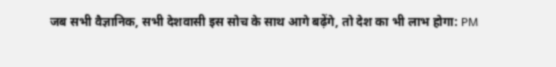जब सभी वैज्ञानिक, सभी देशवासी इस सोच के साथ आगे बढ़ेंगे, तो देश का भी लाभ होगा: PM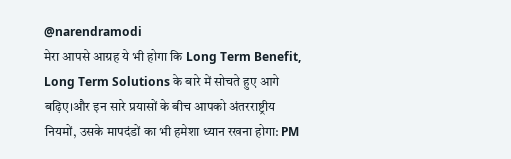@narendramodi
मेरा आपसे आग्रह ये भी होगा कि Long Term Benefit, Long Term Solutions के बारे में सोचते हुए आगे बढ़िए।और इन सारे प्रयासों के बीच आपको अंतरराष्ट्रीय नियमों, उसके मापदंडों का भी हमेशा ध्यान रखना होगा: PM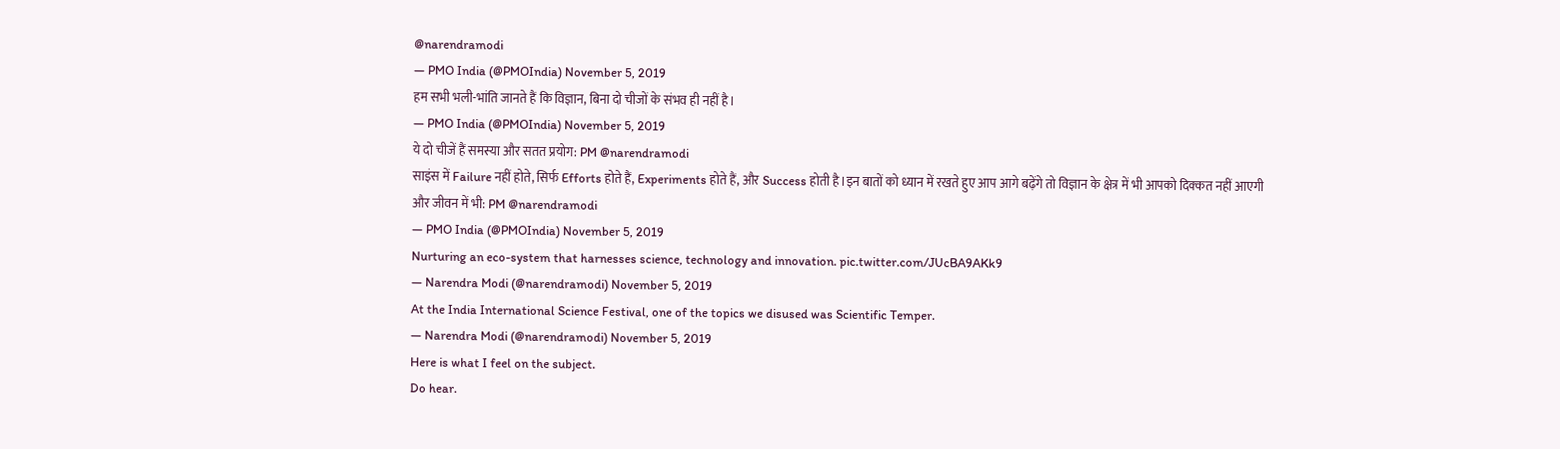@narendramodi
— PMO India (@PMOIndia) November 5, 2019
हम सभी भली-भांति जानते हैं कि विज्ञान, बिना दो चीजों के संभव ही नहीं है।
— PMO India (@PMOIndia) November 5, 2019
ये दो चीजें हैं समस्या और सतत प्रयोग: PM @narendramodi
साइंस में Failure नहीं होते, सिर्फ Efforts होते हैं, Experiments होते हैं, और Success होती है।इन बातों को ध्यान में रखते हुए आप आगे बढ़ेंगे तो विज्ञान के क्षेत्र में भी आपको दिक्कत नहीं आएगी और जीवन में भी: PM @narendramodi
— PMO India (@PMOIndia) November 5, 2019
Nurturing an eco-system that harnesses science, technology and innovation. pic.twitter.com/JUcBA9AKk9
— Narendra Modi (@narendramodi) November 5, 2019
At the India International Science Festival, one of the topics we disused was Scientific Temper.
— Narendra Modi (@narendramodi) November 5, 2019
Here is what I feel on the subject.
Do hear.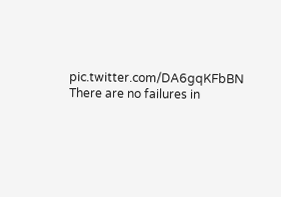pic.twitter.com/DA6gqKFbBN
There are no failures in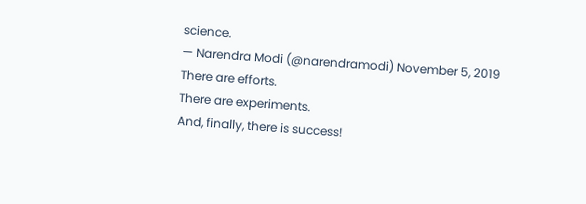science.
— Narendra Modi (@narendramodi) November 5, 2019
There are efforts.
There are experiments.
And, finally, there is success!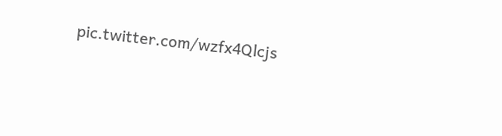pic.twitter.com/wzfx4Qlcjs